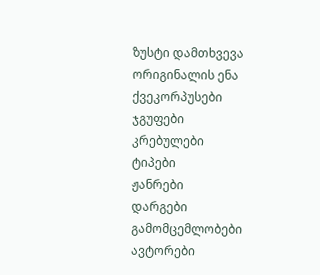ზუსტი დამთხვევა
ორიგინალის ენა
ქვეკორპუსები
ჯგუფები
კრებულები
ტიპები
ჟანრები
დარგები
გამომცემლობები
ავტორები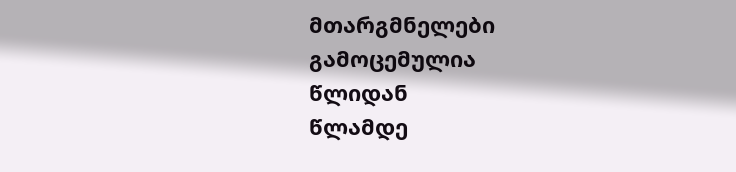მთარგმნელები
გამოცემულია
წლიდან
წლამდე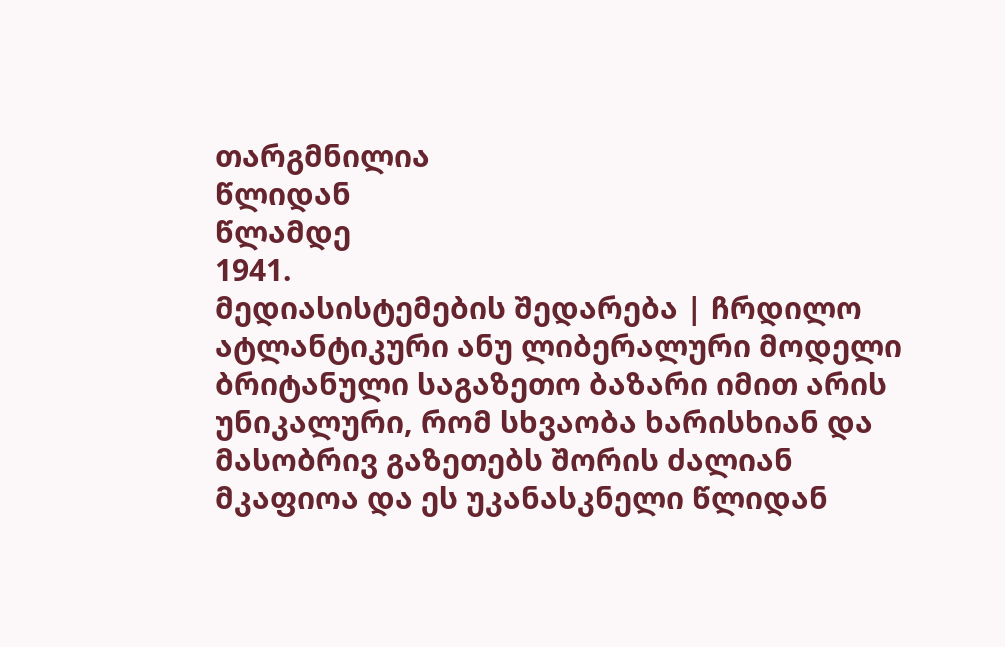თარგმნილია
წლიდან
წლამდე
1941.
მედიასისტემების შედარება | ჩრდილო ატლანტიკური ანუ ლიბერალური მოდელი
ბრიტანული საგაზეთო ბაზარი იმით არის უნიკალური, რომ სხვაობა ხარისხიან და მასობრივ გაზეთებს შორის ძალიან მკაფიოა და ეს უკანასკნელი წლიდან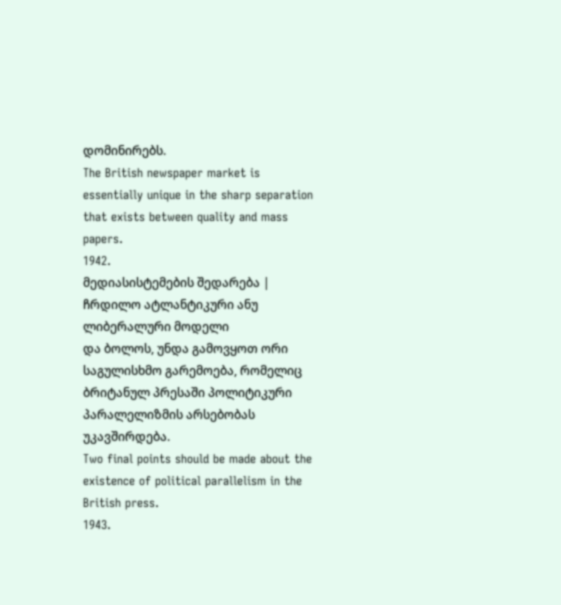დომინირებს.
The British newspaper market is essentially unique in the sharp separation that exists between quality and mass papers.
1942.
მედიასისტემების შედარება | ჩრდილო ატლანტიკური ანუ ლიბერალური მოდელი
და ბოლოს, უნდა გამოვყოთ ორი საგულისხმო გარემოება, რომელიც ბრიტანულ პრესაში პოლიტიკური პარალელიზმის არსებობას უკავშირდება.
Two final points should be made about the existence of political parallelism in the British press.
1943.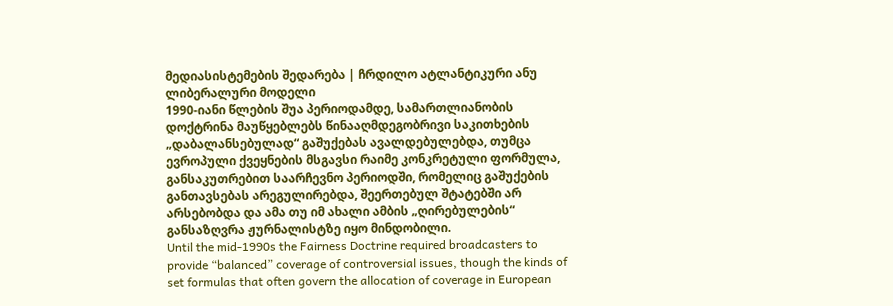მედიასისტემების შედარება | ჩრდილო ატლანტიკური ანუ ლიბერალური მოდელი
1990-იანი წლების შუა პერიოდამდე, სამართლიანობის დოქტრინა მაუწყებლებს წინააღმდეგობრივი საკითხების „დაბალანსებულად“ გაშუქებას ავალდებულებდა, თუმცა ევროპული ქვეყნების მსგავსი რაიმე კონკრეტული ფორმულა, განსაკუთრებით საარჩევნო პერიოდში, რომელიც გაშუქების განთავსებას არეგულირებდა, შეერთებულ შტატებში არ არსებობდა და ამა თუ იმ ახალი ამბის „ღირებულების“ განსაზღვრა ჟურნალისტზე იყო მინდობილი.
Until the mid-1990s the Fairness Doctrine required broadcasters to provide “balanced” coverage of controversial issues, though the kinds of set formulas that often govern the allocation of coverage in European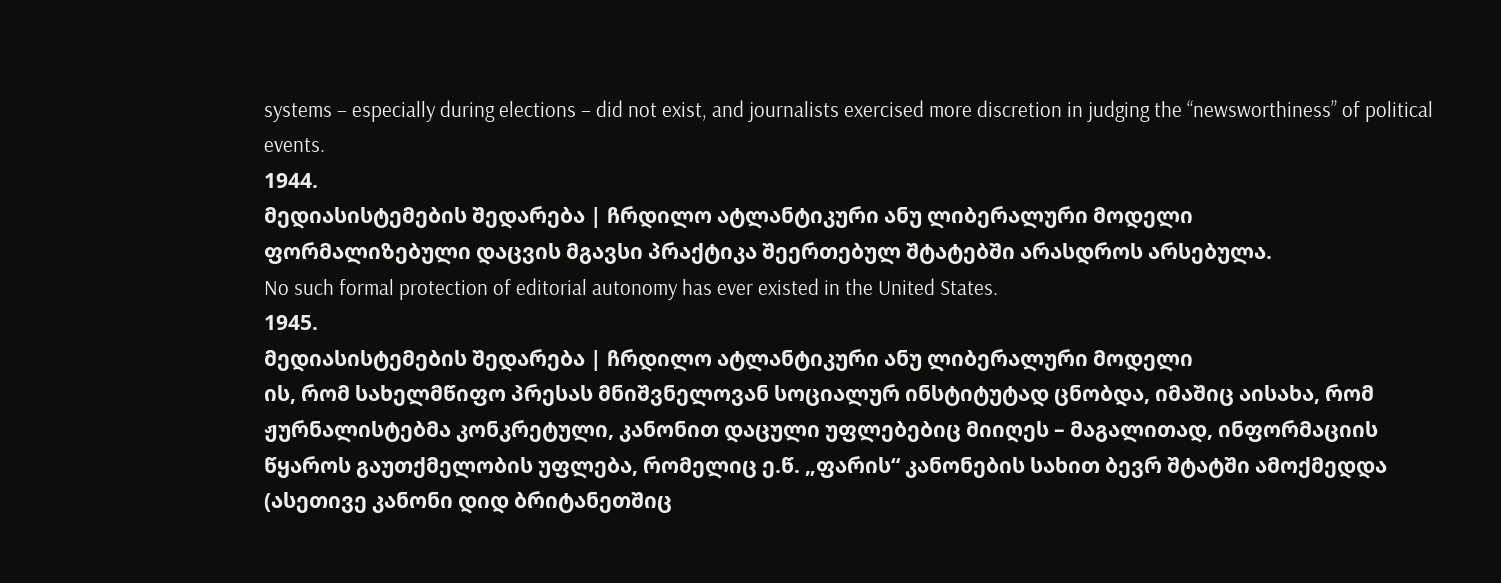systems – especially during elections – did not exist, and journalists exercised more discretion in judging the “newsworthiness” of political events.
1944.
მედიასისტემების შედარება | ჩრდილო ატლანტიკური ანუ ლიბერალური მოდელი
ფორმალიზებული დაცვის მგავსი პრაქტიკა შეერთებულ შტატებში არასდროს არსებულა.
No such formal protection of editorial autonomy has ever existed in the United States.
1945.
მედიასისტემების შედარება | ჩრდილო ატლანტიკური ანუ ლიბერალური მოდელი
ის, რომ სახელმწიფო პრესას მნიშვნელოვან სოციალურ ინსტიტუტად ცნობდა, იმაშიც აისახა, რომ ჟურნალისტებმა კონკრეტული, კანონით დაცული უფლებებიც მიიღეს – მაგალითად, ინფორმაციის წყაროს გაუთქმელობის უფლება, რომელიც ე.წ. „ფარის“ კანონების სახით ბევრ შტატში ამოქმედდა (ასეთივე კანონი დიდ ბრიტანეთშიც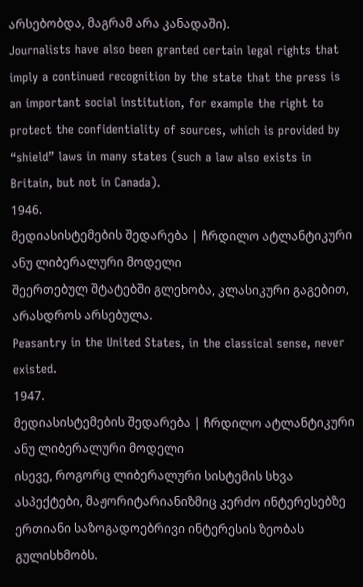არსებობდა, მაგრამ არა კანადაში).
Journalists have also been granted certain legal rights that imply a continued recognition by the state that the press is an important social institution, for example the right to protect the confidentiality of sources, which is provided by “shield” laws in many states (such a law also exists in Britain, but not in Canada).
1946.
მედიასისტემების შედარება | ჩრდილო ატლანტიკური ანუ ლიბერალური მოდელი
შეერთებულ შტატებში გლეხობა, კლასიკური გაგებით, არასდროს არსებულა.
Peasantry in the United States, in the classical sense, never existed.
1947.
მედიასისტემების შედარება | ჩრდილო ატლანტიკური ანუ ლიბერალური მოდელი
ისევე, როგორც ლიბერალური სისტემის სხვა ასპექტები, მაჟორიტარიანიზმიც კერძო ინტერესებზე ერთიანი საზოგადოებრივი ინტერესის ზეობას გულისხმობს.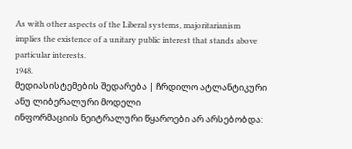As with other aspects of the Liberal systems, majoritarianism implies the existence of a unitary public interest that stands above particular interests.
1948.
მედიასისტემების შედარება | ჩრდილო ატლანტიკური ანუ ლიბერალური მოდელი
ინფორმაციის ნეიტრალური წყაროები არ არსებობდა: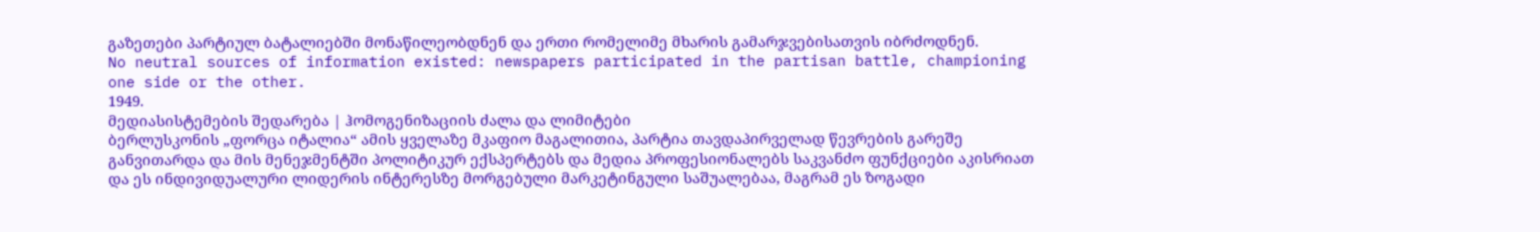გაზეთები პარტიულ ბატალიებში მონაწილეობდნენ და ერთი რომელიმე მხარის გამარჯვებისათვის იბრძოდნენ.
No neutral sources of information existed: newspapers participated in the partisan battle, championing one side or the other.
1949.
მედიასისტემების შედარება | ჰომოგენიზაციის ძალა და ლიმიტები
ბერლუსკონის „ფორცა იტალია“ ამის ყველაზე მკაფიო მაგალითია, პარტია თავდაპირველად წევრების გარეშე განვითარდა და მის მენეჯმენტში პოლიტიკურ ექსპერტებს და მედია პროფესიონალებს საკვანძო ფუნქციები აკისრიათ და ეს ინდივიდუალური ლიდერის ინტერესზე მორგებული მარკეტინგული საშუალებაა, მაგრამ ეს ზოგადი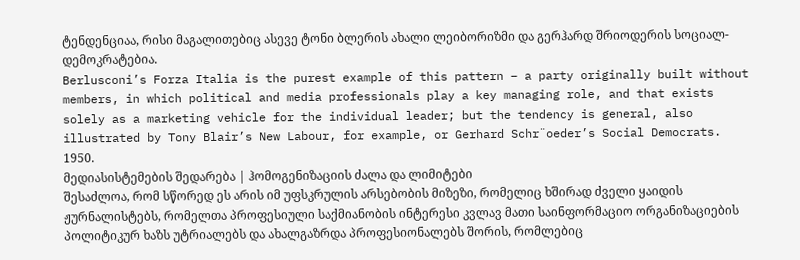ტენდენციაა, რისი მაგალითებიც ასევე ტონი ბლერის ახალი ლეიბორიზმი და გერჰარდ შრიოდერის სოციალ-დემოკრატებია.
Berlusconi’s Forza Italia is the purest example of this pattern – a party originally built without members, in which political and media professionals play a key managing role, and that exists solely as a marketing vehicle for the individual leader; but the tendency is general, also illustrated by Tony Blair’s New Labour, for example, or Gerhard Schr¨oeder’s Social Democrats.
1950.
მედიასისტემების შედარება | ჰომოგენიზაციის ძალა და ლიმიტები
შესაძლოა, რომ სწორედ ეს არის იმ უფსკრულის არსებობის მიზეზი, რომელიც ხშირად ძველი ყაიდის ჟურნალისტებს, რომელთა პროფესიული საქმიანობის ინტერესი კვლავ მათი საინფორმაციო ორგანიზაციების პოლიტიკურ ხაზს უტრიალებს და ახალგაზრდა პროფესიონალებს შორის, რომლებიც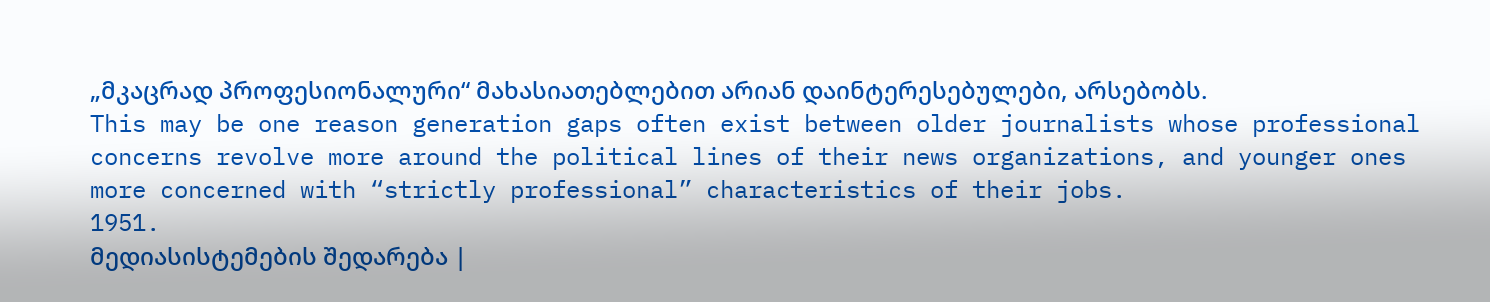„მკაცრად პროფესიონალური“ მახასიათებლებით არიან დაინტერესებულები, არსებობს.
This may be one reason generation gaps often exist between older journalists whose professional concerns revolve more around the political lines of their news organizations, and younger ones more concerned with “strictly professional” characteristics of their jobs.
1951.
მედიასისტემების შედარება |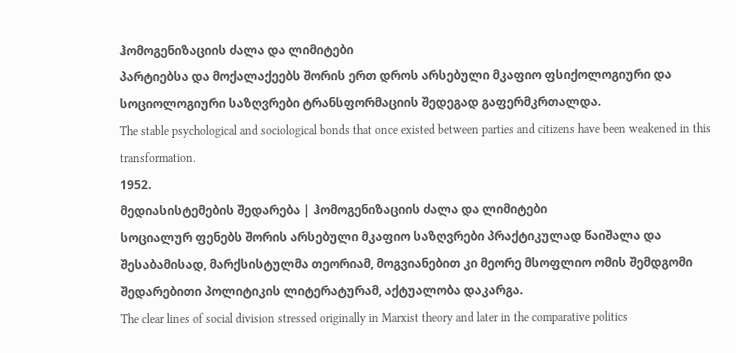ჰომოგენიზაციის ძალა და ლიმიტები
პარტიებსა და მოქალაქეებს შორის ერთ დროს არსებული მკაფიო ფსიქოლოგიური და სოციოლოგიური საზღვრები ტრანსფორმაციის შედეგად გაფერმკრთალდა.
The stable psychological and sociological bonds that once existed between parties and citizens have been weakened in this transformation.
1952.
მედიასისტემების შედარება | ჰომოგენიზაციის ძალა და ლიმიტები
სოციალურ ფენებს შორის არსებული მკაფიო საზღვრები პრაქტიკულად წაიშალა და შესაბამისად, მარქსისტულმა თეორიამ, მოგვიანებით კი მეორე მსოფლიო ომის შემდგომი შედარებითი პოლიტიკის ლიტერატურამ, აქტუალობა დაკარგა.
The clear lines of social division stressed originally in Marxist theory and later in the comparative politics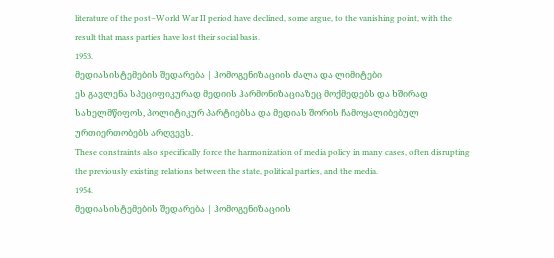literature of the post–World War II period have declined, some argue, to the vanishing point, with the result that mass parties have lost their social basis.
1953.
მედიასისტემების შედარება | ჰომოგენიზაციის ძალა და ლიმიტები
ეს გავლენა სპეციფიკურად მედიის ჰარმონიზაციაზეც მოქმედებს და ხშირად სახელმწიფოს, პოლიტიკურ პარტიებსა და მედიას შორის ჩამოყალიბებულ ურთიერთობებს არღვევს.
These constraints also specifically force the harmonization of media policy in many cases, often disrupting the previously existing relations between the state, political parties, and the media.
1954.
მედიასისტემების შედარება | ჰომოგენიზაციის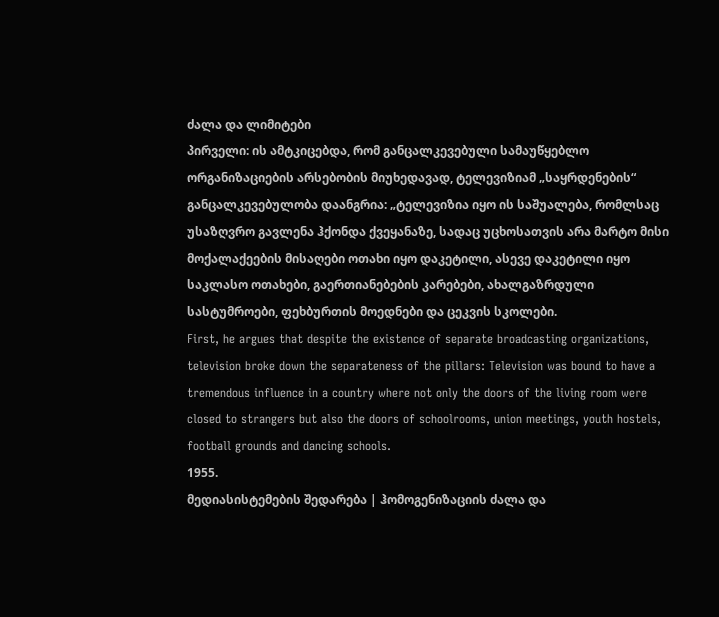ძალა და ლიმიტები
პირველი: ის ამტკიცებდა, რომ განცალკევებული სამაუწყებლო ორგანიზაციების არსებობის მიუხედავად, ტელევიზიამ „საყრდენების“ განცალკევებულობა დაანგრია: „ტელევიზია იყო ის საშუალება, რომლსაც უსაზღვრო გავლენა ჰქონდა ქვეყანაზე, სადაც უცხოსათვის არა მარტო მისი მოქალაქეების მისაღები ოთახი იყო დაკეტილი, ასევე დაკეტილი იყო საკლასო ოთახები, გაერთიანებების კარებები, ახალგაზრდული სასტუმროები, ფეხბურთის მოედნები და ცეკვის სკოლები.
First, he argues that despite the existence of separate broadcasting organizations, television broke down the separateness of the pillars: Television was bound to have a tremendous influence in a country where not only the doors of the living room were closed to strangers but also the doors of schoolrooms, union meetings, youth hostels, football grounds and dancing schools.
1955.
მედიასისტემების შედარება | ჰომოგენიზაციის ძალა და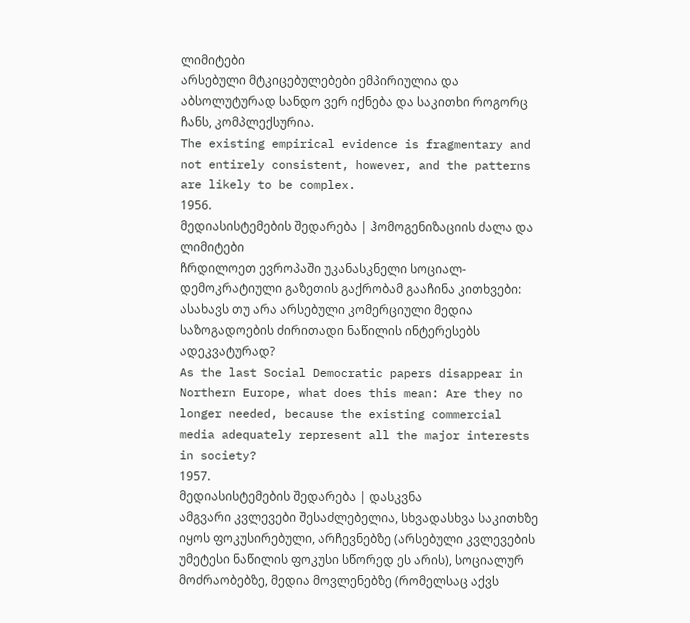ლიმიტები
არსებული მტკიცებულებები ემპირიულია და აბსოლუტურად სანდო ვერ იქნება და საკითხი როგორც ჩანს, კომპლექსურია.
The existing empirical evidence is fragmentary and not entirely consistent, however, and the patterns are likely to be complex.
1956.
მედიასისტემების შედარება | ჰომოგენიზაციის ძალა და ლიმიტები
ჩრდილოეთ ევროპაში უკანასკნელი სოციალ-დემოკრატიული გაზეთის გაქრობამ გააჩინა კითხვები: ასახავს თუ არა არსებული კომერციული მედია საზოგადოების ძირითადი ნაწილის ინტერესებს ადეკვატურად?
As the last Social Democratic papers disappear in Northern Europe, what does this mean: Are they no longer needed, because the existing commercial media adequately represent all the major interests in society?
1957.
მედიასისტემების შედარება | დასკვნა
ამგვარი კვლევები შესაძლებელია, სხვადასხვა საკითხზე იყოს ფოკუსირებული, არჩევნებზე (არსებული კვლევების უმეტესი ნაწილის ფოკუსი სწორედ ეს არის), სოციალურ მოძრაობებზე, მედია მოვლენებზე (რომელსაც აქვს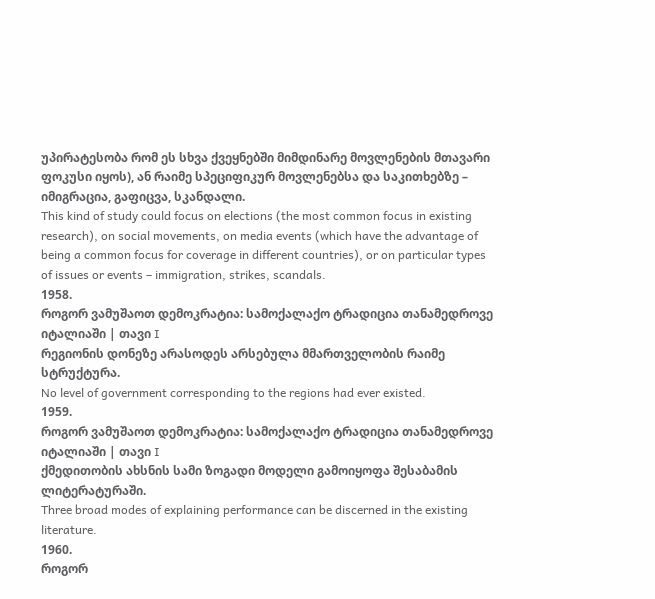უპირატესობა რომ ეს სხვა ქვეყნებში მიმდინარე მოვლენების მთავარი ფოკუსი იყოს), ან რაიმე სპეციფიკურ მოვლენებსა და საკითხებზე – იმიგრაცია, გაფიცვა, სკანდალი.
This kind of study could focus on elections (the most common focus in existing research), on social movements, on media events (which have the advantage of being a common focus for coverage in different countries), or on particular types of issues or events – immigration, strikes, scandals.
1958.
როგორ ვამუშაოთ დემოკრატია: სამოქალაქო ტრადიცია თანამედროვე იტალიაში | თავი I
რეგიონის დონეზე არასოდეს არსებულა მმართველობის რაიმე სტრუქტურა.
No level of government corresponding to the regions had ever existed.
1959.
როგორ ვამუშაოთ დემოკრატია: სამოქალაქო ტრადიცია თანამედროვე იტალიაში | თავი I
ქმედითობის ახსნის სამი ზოგადი მოდელი გამოიყოფა შესაბამის ლიტერატურაში.
Three broad modes of explaining performance can be discerned in the existing literature.
1960.
როგორ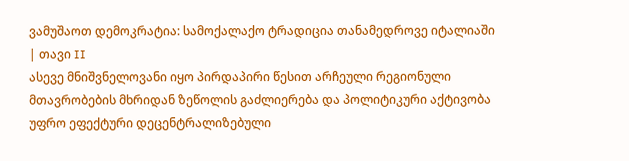ვამუშაოთ დემოკრატია: სამოქალაქო ტრადიცია თანამედროვე იტალიაში | თავი II
ასევე მნიშვნელოვანი იყო პირდაპირი წესით არჩეული რეგიონული მთავრობების მხრიდან ზეწოლის გაძლიერება და პოლიტიკური აქტივობა უფრო ეფექტური დეცენტრალიზებული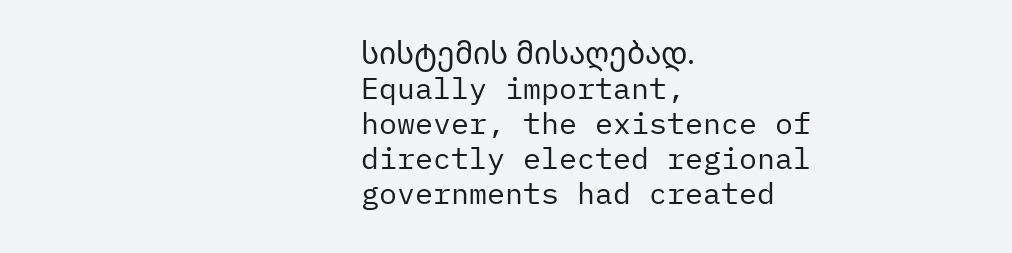სისტემის მისაღებად.
Equally important, however, the existence of directly elected regional governments had created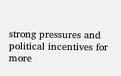strong pressures and political incentives for more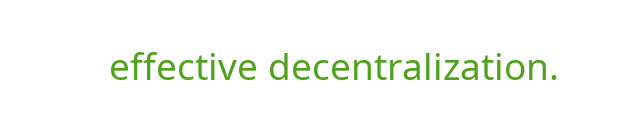effective decentralization.